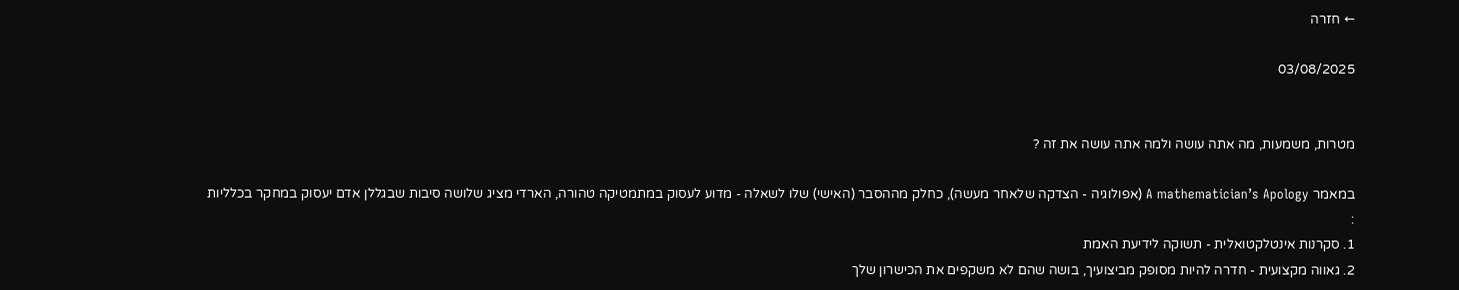← חזרה

03/08/2025


מטרות, משמעות, מה אתה עושה ולמה אתה עושה את זה ?

במאמר A mathematician’s Apology (אפולוגיה - הצדקה שלאחר מעשה), כחלק מההסבר (האישי) שלו לשאלה - מדוע לעסוק במתמטיקה טהורה, הארדי מציג שלושה סיבות שבגללן אדם יעסוק במחקר בכלליות :
1. סקרנות אינטלקטואלית - תשוקה לידיעת האמת
2. גאווה מקצועית - חדרה להיות מסופק מביצועיך, בושה שהם לא משקפים את הכישרון שלך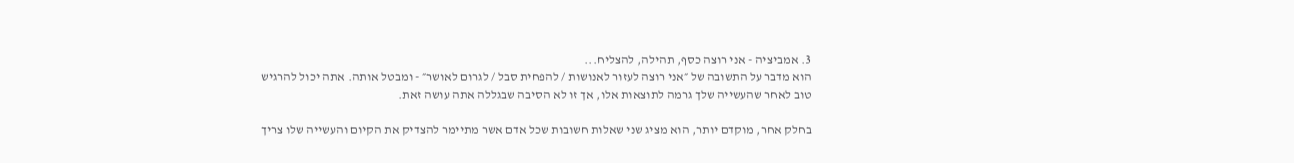3. אמביציה - אני רוצה כסף, תהילה, להצליח...
הוא מדבר על התשובה של ״אני רוצה לעזור לאנושות / להפחית סבל / לגרום לאושר״ - ומבטל אותה. אתה יכול להרגיש טוב לאחר שהעשייה שלך גרמה לתוצאות אלו, אך זו לא הסיבה שבגללה אתה עושה זאת.

בחלק אחר, מוקדם יותר, הוא מציג שני שאלות חשובות שכל אדם אשר מתיימר להצדיק את הקיום והעשייה שלו צריך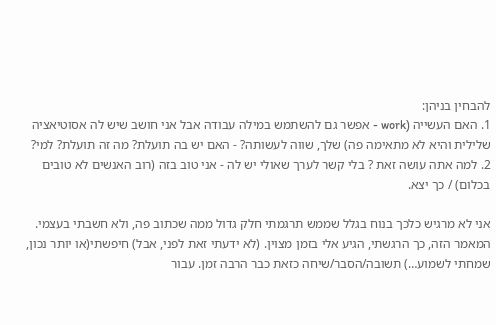להבחין בניהן:
1. האם העשייה (work - אפשר גם להשתמש במילה עבודה אבל אני חושב שיש לה אסוטיאציה שלילית והיא לא מתאימה פה) שלך, שווה לעשותה? - האם יש בה תועלת? מה זה תועלת? למי?
2. למה אתה עושה זאת ? בלי קשר לערך שאולי יש לה - אני טוב בזה (רוב האנשים לא טובים בכלום) / כך יצא.

אני לא מרגיש כלכך בנוח בגלל שממש תרגמתי חלק גדול ממה שכתוב פה, ולא חשבתי בעצמי.
המאמר הזה, כך הרגשתי, הגיע אלי בזמן מצוין. (לא ידעתי זאת לפני, אבל) חיפשתי(או יותר נכון, שמחתי לשמוע…) תשובה/הסבר/שיחה כזאת כבר הרבה זמן. עבור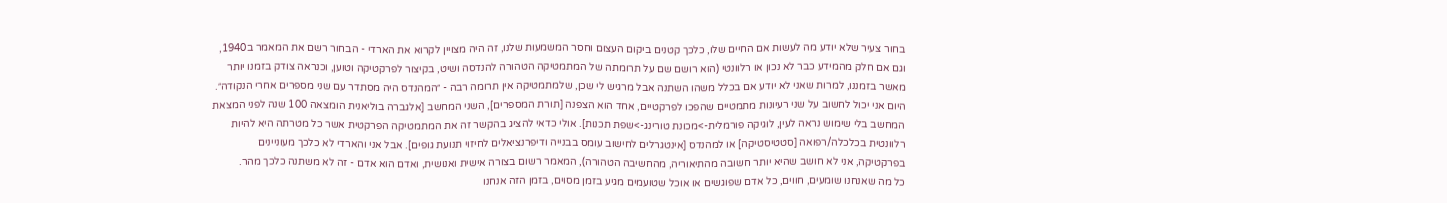בחור צעיר שלא יודע מה לעשות אם החיים שלו, כלכך קטנים ביקום העצום וחסר המשמעות שלנו, זה היה מצויין לקרוא את הארדי - הבחור רשם את המאמר ב1940, וגם אם חלק מהמידע כבר לא נכון או רלוונטי (הוא רושם שם על תרומתה של המתמטיקה הטהורה להנדסה ושיט, בקיצור לפרקטיקה וטוען, וכנראה צודק בזמנו יותר מאשר בזמננו, למרות שאני לא יודע אם בכלל משהו השתנה אבל מרגיש לי שכן, שלמתמטיקה אין תרומה רבה - ״המהנדס היה מסתדר עם שני מספרים אחרי הנקודה״. היום אני יכול לחשוב על שני רעיונות מתמטיים שהפכו לפרקטיים, אחד הוא הצפנה [תורת המספרים], השני המחשב [אלגברה בוליאנית הומצאה 100 שנה לפני המצאת המחשב בלי שימוש נראה לעין, לוגיקה פורמלית->מכונת טורינג->שפת תכנות]. אולי כדאי להציג בהקשר זה את המתמטיקה הפרקטית אשר כל מטרתה היא להיות רלוונטית בכלכלה/רפואה [סטטיסטיקה] או למהנדס [אינטגרלים לחישוב עומס בבנייה ודיפרנציאלים לחיזוי תנועת גופים]. אבל אני והארדי לא כלכך מעוניינים בפרקטיקה, אני לא חושב שהיא יותר חשובה מהתיאוריה, מהחשיבה הטהורה), המאמר רשום בצורה אישית ואנושית, ואדם הוא אדם - זה לא משתנה כלכך מהר.
כל מה שאנחנו שומעים, חווים, כל אדם שפוגשים או אוכל שטועמים מגיע בזמן מסוים, בזמן הזה אנחנו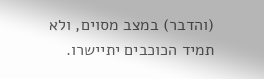(והדבר) במצב מסוים, ולא תמיד הכוכבים יתיישרו.